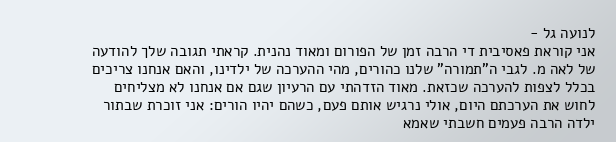לנועה גל -
אני קוראת פאסיבית די הרבה זמן של הפורום ומאוד נהנית. קראתי תגובה שלך להודעה של לאה מ. לגבי ה"תמורה" שלנו כהורים, מהי ההערכה של ילדינו, והאם אנחנו צריכים בכלל לצפות להערכה שכזאת. מאוד הזדהתי עם הרעיון שגם אם אנחנו לא מצליחים לחוש את הערכתם היום, אולי נרגיש אותם פעם, כשהם יהיו הורים: אני זוכרת שבתור ילדה הרבה פעמים חשבתי שאמא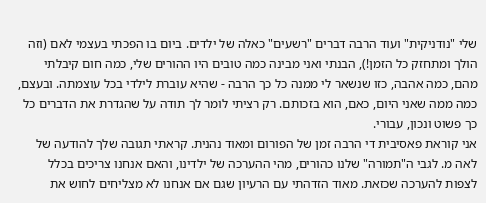שלי "נודניקית" ועוד הרבה דברים "רשעים" כאלה של ילדים. ביום בו הפכתי בעצמי לאם (וזה הולך ומתחזק כל הזמן!), הבנתי ואני מבינה כמה טובים היו ההורים שלי, כמה חום קיבלתי מהם, כמה אהבה, כזו שנשאר לי ממנה כל כך הרבה - שהיא עוברת לילדי בכל עוצמתה. ובעצם, כמה ממה שאני היום, כאם, הוא בזכותם. רק רציתי לומר לך תודה על שהגדרת את הדברים כל כך פשוט ונכון, עבורי.
אני קוראת פאסיבית די הרבה זמן של הפורום ומאוד נהנית. קראתי תגובה שלך להודעה של לאה מ. לגבי ה"תמורה" שלנו כהורים, מהי ההערכה של ילדינו, והאם אנחנו צריכים בכלל לצפות להערכה שכזאת. מאוד הזדהתי עם הרעיון שגם אם אנחנו לא מצליחים לחוש את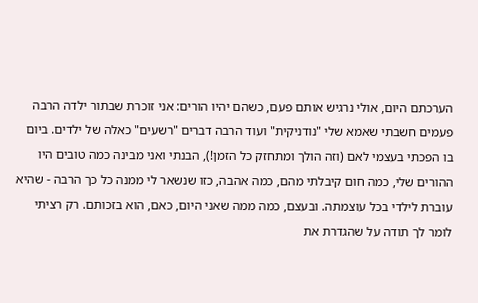הערכתם היום, אולי נרגיש אותם פעם, כשהם יהיו הורים: אני זוכרת שבתור ילדה הרבה פעמים חשבתי שאמא שלי "נודניקית" ועוד הרבה דברים "רשעים" כאלה של ילדים. ביום בו הפכתי בעצמי לאם (וזה הולך ומתחזק כל הזמן!), הבנתי ואני מבינה כמה טובים היו ההורים שלי, כמה חום קיבלתי מהם, כמה אהבה, כזו שנשאר לי ממנה כל כך הרבה - שהיא עוברת לילדי בכל עוצמתה. ובעצם, כמה ממה שאני היום, כאם, הוא בזכותם. רק רציתי לומר לך תודה על שהגדרת את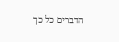הדברים כל כך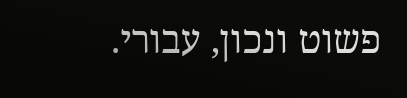פשוט ונכון, עבורי.